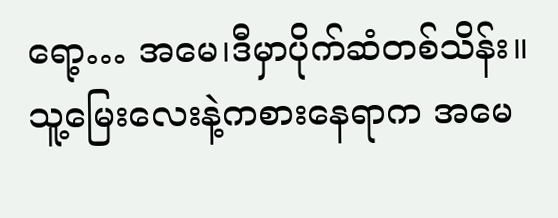ရော့… အမေ၊ဒီမှာပိုက်ဆံတစ်သိန်း။ သူ့မြေးလေးနဲ့ကစားနေရာက အမေ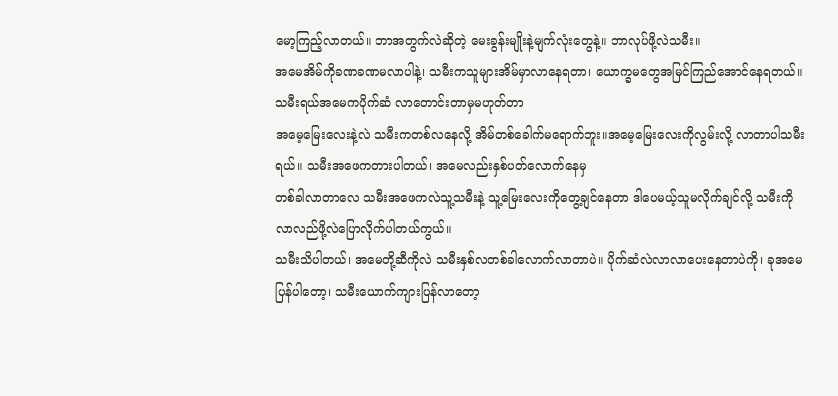မော့ကြည့်လာတယ်။ ဘာအတွက်လဲဆိုတဲ့ မေးခွန်းမျိုးနဲ့မျက်လုံးတွေနဲ့။ ဘာလုပ်ဖို့လဲသမီး။
အမေအိမ်ကိုခဏခဏမလာပါနဲ့၊ သမီးကသူများအိမ်မှာလာနေရတာ၊ ယောက္ခမတွေအမြင်ကြည်အောင်နေရတယ်။ သမီးရယ်အမေကပိုက်ဆံ လာတောင်းတာမှမဟုတ်တာ
အမေ့မြေးလေးနဲ့လဲ သမီးကတစ်လနေလို့ အိမ်တစ်ခေါက်မရောက်ဘူး။အမေ့မြေးလေးကိုလွမ်းလို့ လာတာပါသမီးရယ်။ သမီးအဖေကတားပါတယ်၊ အမေလည်းနှစ်ပတ်လောက်နေမှ
တစ်ခါလာတာလေ သမီးအဖေကလဲသူ့သမီးနဲ့ သူ့မြေးလေးကိုတွေ့ချင်နေတာ ဒါပေမယ့်သူမလိုက်ချင်လို့ သမီးကိုလာလည်ဖို့လဲပြောလိုက်ပါတယ်ကွယ်။
သမီးသိပါတယ်၊ အမေတို့ဆီကိုလဲ သမီးနှစ်လတစ်ခါလောက်လာတာပဲ။ ပိုက်ဆံလဲလာလာပေးနေတာပဲကို၊ ခုအမေပြန်ပါတော့၊ သမီးယောက်ကျားပြန်လာတော့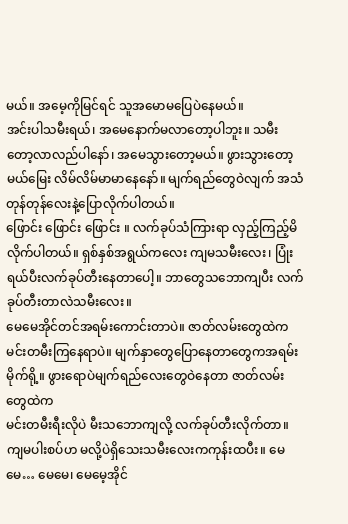မယ်။ အမေ့ကိုမြင်ရင် သူအမောမပြေပဲနေမယ်။
အင်းပါသမီးရယ်၊ အမေနောက်မလာတော့ပါဘူး။ သမီးတော့လာလည်ပါနော်၊ အမေသွားတော့မယ်။ ဖွားသွားတော့မယ်မြေး လိမ်လိမ်မာမာနေနော်။ မျက်ရည်တွေဝဲလျက် အသံတုန်တုန်လေးနဲ့ပြောလိုက်ပါတယ်။
ဖြောင်း ဖြောင်း ဖြောင်း ။ လက်ခုပ်သံကြားရာ လှည့်ကြည့်မိလိုက်ပါတယ်။ ရှစ်နှစ်အရွယ်ကလေး ကျမသမီးလေး၊ ပြုံးရယ်ပီးလက်ခုပ်တီးနေတာပေါ့။ ဘာတွေသဘောကျပီး လက်ခုပ်တီးတာလဲသမီးလေး။
မေမေအိုင်တင်အရမ်းကောင်းတာပဲ။ ဇာတ်လမ်းတွေထဲက မင်းတမီးကြနေရာပဲ။ မျက်နှာတွေပြောနေတာတွေကအရမ်းမိုက်ရို့။ ဖွားရောပဲမျက်ရည်လေးတွေဝဲနေတာ ဇာတ်လမ်းတွေထဲက
မင်းတမီးရီးလိုပဲ မီးသဘောကျလို့ လက်ခုပ်တီးလိုက်တာ။ကျမပါးစပ်ဟ မလို့ပဲရှိသေးသမီးလေးကကုန်းထပီး။ မေမေ… မေမေ၊ မေမေ့အိုင်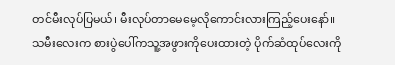တင်မီးလုပ်ပြမယ်၊ မီးလုပ်တာမေမေ့လိုကောင်းလားကြည့်ပေးနော်။
သမီးလေးက စားပွဲပေါ်ကသူ့အဖွားကိုပေးထားတဲ့ ပိုက်ဆံထုပ်လေးကို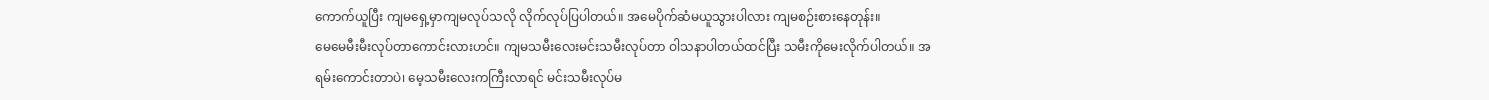ကောက်ယူပြီး ကျမရှေ့မှာကျမလုပ်သလို လိုက်လုပ်ပြပါတယ်။ အမေပိုက်ဆံမယူသွားပါလား ကျမစဉ်းစားနေတုန်း။
မေမေမီးမီးလုပ်တာကောင်းလားဟင်။ ကျမသမီးလေးမင်းသမီးလုပ်တာ ဝါသနာပါတယ်ထင်ပြီး သမီးကိုမေးလိုက်ပါတယ်။ အရမ်းကောင်းတာပဲ၊ မေ့သမီးလေးကကြီးလာရင် မင်းသမီးလုပ်မ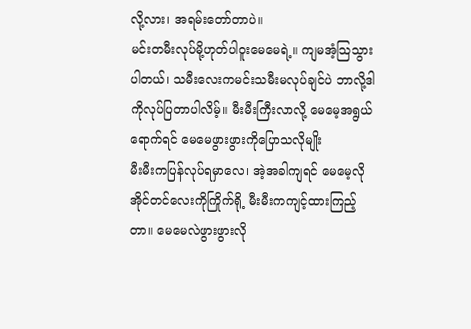လို့လား၊ အရမ်းတော်တာပဲ။
မင်းတမီးလုပ်မို့ဟုတ်ပါဝူးမေမေရဲ့။ ကျမအံ့သြသွားပါတယ်၊ သမီးလေးကမင်းသမီးမလုပ်ချင်ပဲ ဘာလို့ဒါကိုလုပ်ပြတာပါလိမ့်။ မီးမီးကြီးလာလို့ မေမေ့အရွယ်ရောက်ရင် မေမေဖွားဖွားကိုပြောသလိုမျိုး
မီးမီးကပြန်လုပ်ရမှာလေ၊ အဲ့အခါကျရင် မေမေ့လိုအိုင်တင်လေးကိုကြိုက်ရို့ မီးမီးကကျင့်ထားကြည့်တာ။ မေမေလဲဖွားဖွားလို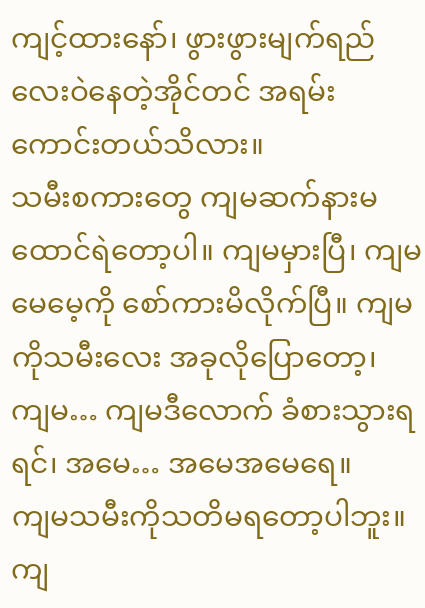ကျင့်ထားနော်၊ ဖွားဖွားမျက်ရည်လေးဝဲနေတဲ့အိုင်တင် အရမ်းကောင်းတယ်သိလား။
သမီးစကားတွေ ကျမဆက်နားမထောင်ရဲတော့ပါ။ ကျမမှားပြီ၊ ကျမမေမေ့ကို စော်ကားမိလိုက်ပြီ။ ကျမကိုသမီးလေး အခုလိုပြောတော့၊ ကျမ… ကျမဒီလောက် ခံစားသွားရရင်၊ အမေ… အမေအမေရေ။
ကျမသမီးကိုသတိမရတော့ပါဘူး။ ကျ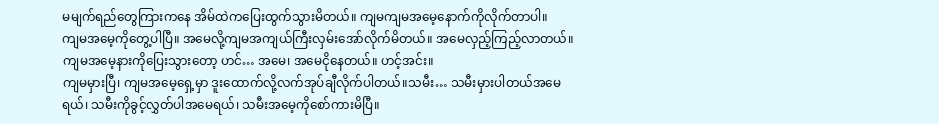မမျက်ရည်တွေကြားကနေ အိမ်ထဲကပြေးထွက်သွားမိတယ်။ ကျမကျမအမေ့နောက်ကိုလိုက်တာပါ။
ကျမအမေ့ကိုတွေ့ပါပြီ။ အမေလို့ကျမအကျယ်ကြီးလှမ်းအော်လိုက်မိတယ်။ အမေလှည့်ကြည့်လာတယ်။ ကျမအမေ့နားကိုပြေးသွားတော့ ဟင်… အမေ၊ အမေငိုနေတယ်။ ဟင့်အင်း။
ကျမမှားပြီ၊ ကျမအမေ့ရှေ့မှာ ဒူးထောက်လို့လက်အုပ်ချီလိုက်ပါတယ်။သမီး… သမီးမှားပါတယ်အမေရယ်၊ သမီးကိုခွင့်လွှတ်ပါအမေရယ်၊ သမီးအမေ့ကိုစော်ကားမိပြီ။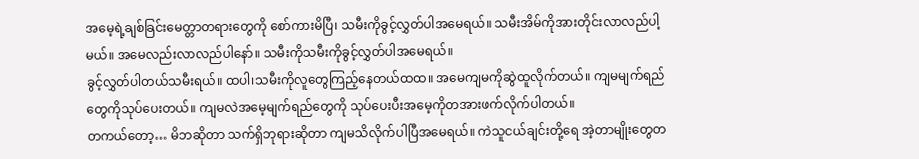အမေ့ရဲ့ချစ်ခြင်းမေတ္တာတရားတွေကို စော်ကားမိပြီ၊ သမီးကိုခွင့်လွှတ်ပါအမေရယ်။ သမီးအိမ်ကိုအားတိုင်းလာလည်ပါ့မယ်။ အမေလည်းလာလည်ပါနော်။ သမီးကိုသမီးကိုခွင့်လွှတ်ပါအမေရယ်။
ခွင့်လွှတ်ပါတယ်သမီးရယ်။ ထပါ၊သမီးကိုလူတွေကြည့်နေတယ်ထထ။ အမေကျမကိုဆွဲထူလိုက်တယ်။ ကျမမျက်ရည်တွေကိုသုပ်ပေးတယ်။ ကျမလဲအမေ့မျက်ရည်တွေကို သုပ်ပေးပီးအမေ့ကိုတအားဖက်လိုက်ပါတယ်။
တကယ်တော့… မိဘဆိုတာ သက်ရှိဘုရားဆိုတာ ကျမသိလိုက်ပါပြီအမေရယ်။ ကဲသူငယ်ချင်းတို့ရေ အဲ့တာမျိုးတွေတ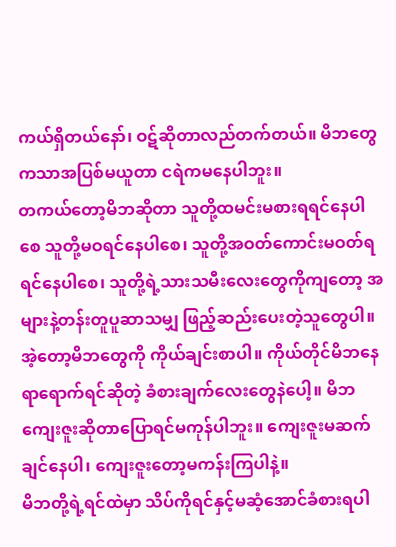ကယ်ရှိတယ်နော်၊ ဝဋ်ဆိုတာလည်တက်တယ်။ မိဘတွေကသာအပြစ်မယူတာ ငရဲကမနေပါဘူး။
တကယ်တော့မိဘဆိုတာ သူတို့ထမင်းမစားရရင်နေပါစေ သူတို့မဝရင်နေပါစေ၊ သူတို့အဝတ်ကောင်းမဝတ်ရရင်နေပါစေ၊ သူတို့ရဲ့သားသမီးလေးတွေကိုကျတော့ အများနဲ့တန်းတူပူဆာသမျှ ဖြည့်ဆည်းပေးတဲ့သူတွေပါ။
အဲ့တော့မိဘတွေကို ကိုယ်ချင်းစာပါ။ ကိုယ်တိုင်မိဘနေရာရောက်ရင်ဆိုတဲ့ ခံစားချက်လေးတွေနဲပေါ့။ မိဘကျေးဇူးဆိုတာပြောရင်မကုန်ပါဘူး။ ကျေးဇူးမဆက်ချင်နေပါ၊ ကျေးဇူးတော့မကန်းကြပါနဲ့။
မိဘတို့ရဲ့ရင်ထဲမှာ သိပ်ကိုရင်နှင့်မဆံ့အောင်ခံစားရပါ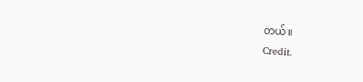တယ်။
Credit.